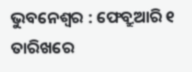ଭୁବନେଶ୍ୱର : ଫେବ୍ରୁଆରି ୧ ତାରିଖରେ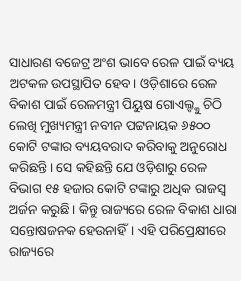ସାଧାରଣ ବଜେଟ୍ର ଅଂଶ ଭାବେ ରେଳ ପାଇଁ ବ୍ୟୟ ଅଟକଳ ଉପସ୍ଥାପିତ ହେବ। ଓଡ଼ିଶାରେ ରେଳ ବିକାଶ ପାଇଁ ରେଳମନ୍ତ୍ରୀ ପିୟୁଷ ଗୋଏଲ୍ଙ୍କୁ ଚିଠି ଲେଖି ମୁଖ୍ୟମନ୍ତ୍ରୀ ନବୀନ ପଟ୍ଟନାୟକ ୬୫୦୦ କୋଟି ଟଙ୍କାର ବ୍ୟୟବରାଦ କରିବାକୁ ଅନୁରୋଧ କରିଛନ୍ତି। ସେ କହିଛନ୍ତି ଯେ ଓଡ଼ିଶାରୁ ରେଳ ବିଭାଗ ୧୫ ହଜାର କୋଟି ଟଙ୍କାରୁ ଅଧିକ ରାଜସ୍ୱ ଅର୍ଜନ କରୁଛି। କିନ୍ତୁ ରାଜ୍ୟରେ ରେଳ ବିକାଶ ଧାରା ସନ୍ତୋଷଜନକ ହେଉନାହିଁ। ଏହି ପରିପ୍ରେକ୍ଷୀରେ ରାଜ୍ୟରେ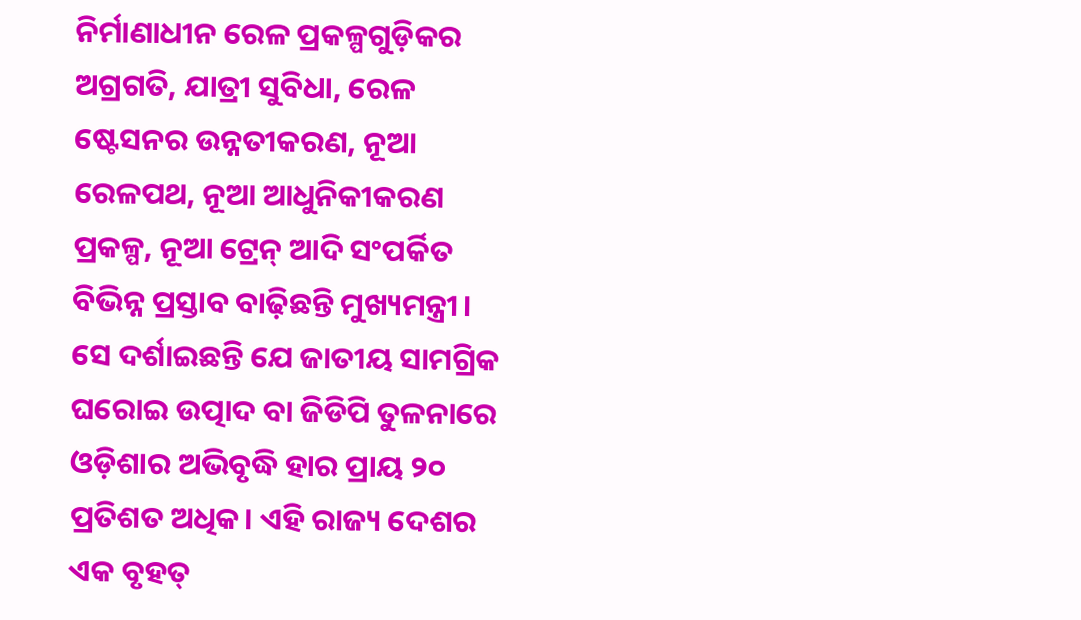ନିର୍ମାଣାଧୀନ ରେଳ ପ୍ରକଳ୍ପଗୁଡ଼ିକର ଅଗ୍ରଗତି, ଯାତ୍ରୀ ସୁବିଧା, ରେଳ ଷ୍ଟେସନର ଉନ୍ନତୀକରଣ, ନୂଆ ରେଳପଥ, ନୂଆ ଆଧୁନିକୀକରଣ ପ୍ରକଳ୍ପ, ନୂଆ ଟ୍ରେନ୍ ଆଦି ସଂପର୍କିତ ବିଭିନ୍ନ ପ୍ରସ୍ତାବ ବାଢ଼ିଛନ୍ତି ମୁଖ୍ୟମନ୍ତ୍ରୀ। ସେ ଦର୍ଶାଇଛନ୍ତି ଯେ ଜାତୀୟ ସାମଗ୍ରିକ ଘରୋଇ ଉତ୍ପାଦ ବା ଜିଡିପି ତୁଳନାରେ ଓଡ଼ିଶାର ଅଭିବୃଦ୍ଧି ହାର ପ୍ରାୟ ୨୦ ପ୍ରତିଶତ ଅଧିକ। ଏହି ରାଜ୍ୟ ଦେଶର ଏକ ବୃହତ୍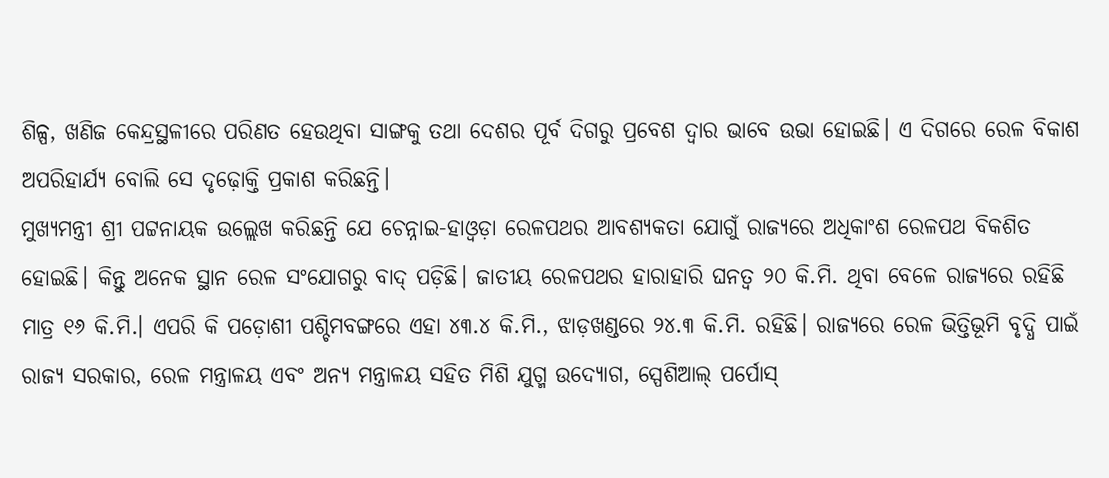ଶିଳ୍ପ, ଖଣିଜ କେନ୍ଦ୍ରସ୍ଥଳୀରେ ପରିଣତ ହେଉଥିବା ସାଙ୍ଗକୁ ତଥା ଦେଶର ପୂର୍ବ ଦିଗରୁ ପ୍ରବେଶ ଦ୍ୱାର ଭାବେ ଉଭା ହୋଇଛି। ଏ ଦିଗରେ ରେଳ ବିକାଶ ଅପରିହାର୍ଯ୍ୟ ବୋଲି ସେ ଦୃଢ଼ୋକ୍ତି ପ୍ରକାଶ କରିଛନ୍ତି।
ମୁଖ୍ୟମନ୍ତ୍ରୀ ଶ୍ରୀ ପଟ୍ଟନାୟକ ଉଲ୍ଲେଖ କରିଛନ୍ତି ଯେ ଚେନ୍ନାଇ-ହାଓ୍ଵଡ଼ା ରେଳପଥର ଆବଶ୍ୟକତା ଯୋଗୁଁ ରାଜ୍ୟରେ ଅଧିକାଂଶ ରେଳପଥ ବିକଶିତ ହୋଇଛି। କିନ୍ତୁ ଅନେକ ସ୍ଥାନ ରେଳ ସଂଯୋଗରୁ ବାଦ୍ ପଡ଼ିଛି। ଜାତୀୟ ରେଳପଥର ହାରାହାରି ଘନତ୍ୱ ୨୦ କି.ମି. ଥିବା ବେଳେ ରାଜ୍ୟରେ ରହିଛି ମାତ୍ର ୧୬ କି.ମି.। ଏପରି କି ପଡ଼ୋଶୀ ପଶ୍ଚିମବଙ୍ଗରେ ଏହା ୪୩.୪ କି.ମି., ଝାଡ଼ଖଣ୍ଡରେ ୨୪.୩ କି.ମି. ରହିଛି। ରାଜ୍ୟରେ ରେଳ ଭିତ୍ତିଭୂମି ବୃଦ୍ଧି ପାଇଁ ରାଜ୍ୟ ସରକାର, ରେଳ ମନ୍ତ୍ରାଳୟ ଏବଂ ଅନ୍ୟ ମନ୍ତ୍ରାଳୟ ସହିତ ମିଶି ଯୁଗ୍ମ ଉଦ୍ୟୋଗ, ସ୍ପେଶିଆଲ୍ ପର୍ପୋସ୍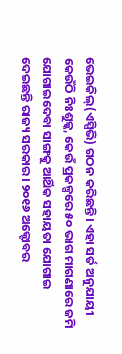ଭେଇକିଲ୍(ଏସ୍ପିଭି) ଗଠନ କରିଛନ୍ତି। ଏହା ସର୍ତ ଅନୁଯାୟୀ କେଉଁଠି ନିଃଶୁଳ୍କ, କେଉଁ ପ୍ରକଳ୍ପରେ ୫୦ ଭାଗ ମାଗଣାରେ ଜମି ଯୋଗାଇଦେବା ସାଙ୍ଗକୁ ଆର୍ଥିକ ସହାୟତା ଯୋଗାଇ ଦେଇଛନ୍ତି ରାଜ୍ୟ ସରକାର। ୨୦୧୬ ଅକ୍ଟୋବର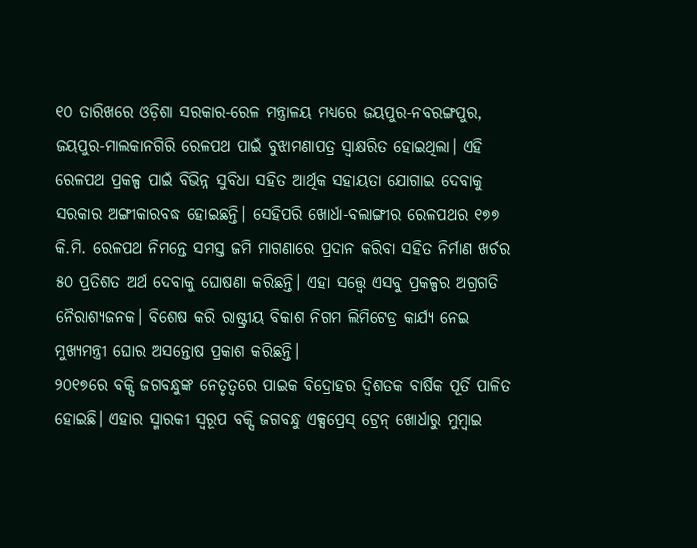୧୦ ତାରିଖରେ ଓଡ଼ିଶା ସରକାର-ରେଳ ମନ୍ତ୍ରାଳୟ ମଧ୍ୟରେ ଜୟପୁର-ନବରଙ୍ଗପୁର, ଜୟପୁର-ମାଲକାନଗିରି ରେଳପଥ ପାଇଁ ବୁଝାମଣାପତ୍ର ସ୍ୱାକ୍ଷରିତ ହୋଇଥିଲା। ଏହି ରେଳପଥ ପ୍ରକଳ୍ପ ପାଇଁ ବିଭିନ୍ନ ସୁବିଧା ସହିତ ଆର୍ଥିକ ସହାୟତା ଯୋଗାଇ ଦେବାକୁ ସରକାର ଅଙ୍ଗୀକାରବଦ୍ଧ ହୋଇଛନ୍ତି। ସେହିପରି ଖୋର୍ଧା-ବଲାଙ୍ଗୀର ରେଳପଥର ୧୭୭ କି.ମି. ରେଳପଥ ନିମନ୍ତେ ସମସ୍ତ ଜମି ମାଗଣାରେ ପ୍ରଦାନ କରିବା ସହିତ ନିର୍ମାଣ ଖର୍ଚର ୫୦ ପ୍ରତିଶତ ଅର୍ଥ ଦେବାକୁ ଘୋଷଣା କରିଛନ୍ତି। ଏହା ସତ୍ତ୍ୱେ ଏସବୁ ପ୍ରକଳ୍ପର ଅଗ୍ରଗତି ନୈରାଶ୍ୟଜନକ। ବିଶେଷ କରି ରାଷ୍ଟ୍ରୀୟ ବିକାଶ ନିଗମ ଲିମିଟେଡ୍ର କାର୍ଯ୍ୟ ନେଇ ମୁଖ୍ୟମନ୍ତ୍ରୀ ଘୋର ଅସନ୍ତୋଷ ପ୍ରକାଶ କରିଛନ୍ତି।
୨୦୧୭ରେ ବକ୍ସି ଜଗବନ୍ଧୁଙ୍କ ନେତୃତ୍ୱରେ ପାଇକ ବିଦ୍ରୋହର ଦ୍ୱିଶତକ ବାର୍ଷିକ ପୂର୍ତି ପାଳିତ ହୋଇଛି। ଏହାର ସ୍ମାରକୀ ସ୍ୱରୂପ ବକ୍ସି ଜଗବନ୍ଧୁ ଏକ୍ସପ୍ରେସ୍ ଟ୍ରେନ୍ ଖୋର୍ଧାରୁ ମୁମ୍ବାଇ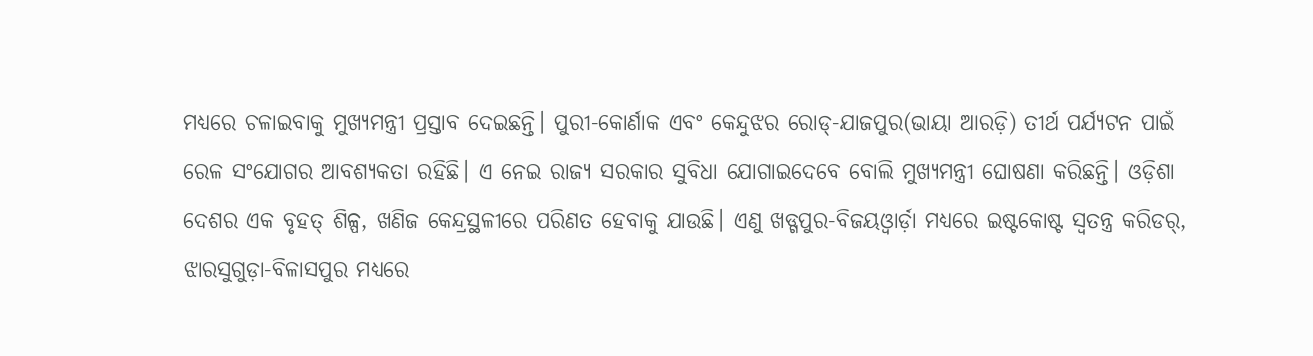ମଧ୍ୟରେ ଚଳାଇବାକୁ ମୁଖ୍ୟମନ୍ତ୍ରୀ ପ୍ରସ୍ତାବ ଦେଇଛନ୍ତି। ପୁରୀ-କୋର୍ଣାକ ଏବଂ କେନ୍ଦୁଝର ରୋଡ୍-ଯାଜପୁର(ଭାୟା ଆରଡ଼ି) ତୀର୍ଥ ପର୍ଯ୍ୟଟନ ପାଇଁ ରେଳ ସଂଯୋଗର ଆବଶ୍ୟକତା ରହିଛି। ଏ ନେଇ ରାଜ୍ୟ ସରକାର ସୁବିଧା ଯୋଗାଇଦେବେ ବୋଲି ମୁଖ୍ୟମନ୍ତ୍ରୀ ଘୋଷଣା କରିଛନ୍ତି। ଓଡ଼ିଶା ଦେଶର ଏକ ବୃହତ୍ ଶିଳ୍ପ, ଖଣିଜ କେନ୍ଦ୍ରସ୍ଥଳୀରେ ପରିଣତ ହେବାକୁ ଯାଉଛି। ଏଣୁ ଖଡ୍ଗପୁର-ବିଜୟଓ୍ଵାର୍ଡ଼ା ମଧ୍ୟରେ ଇଷ୍ଟକୋଷ୍ଟ ସ୍ୱତନ୍ତ୍ର କରିଡର୍, ଝାରସୁଗୁଡ଼ା-ବିଳାସପୁର ମଧ୍ୟରେ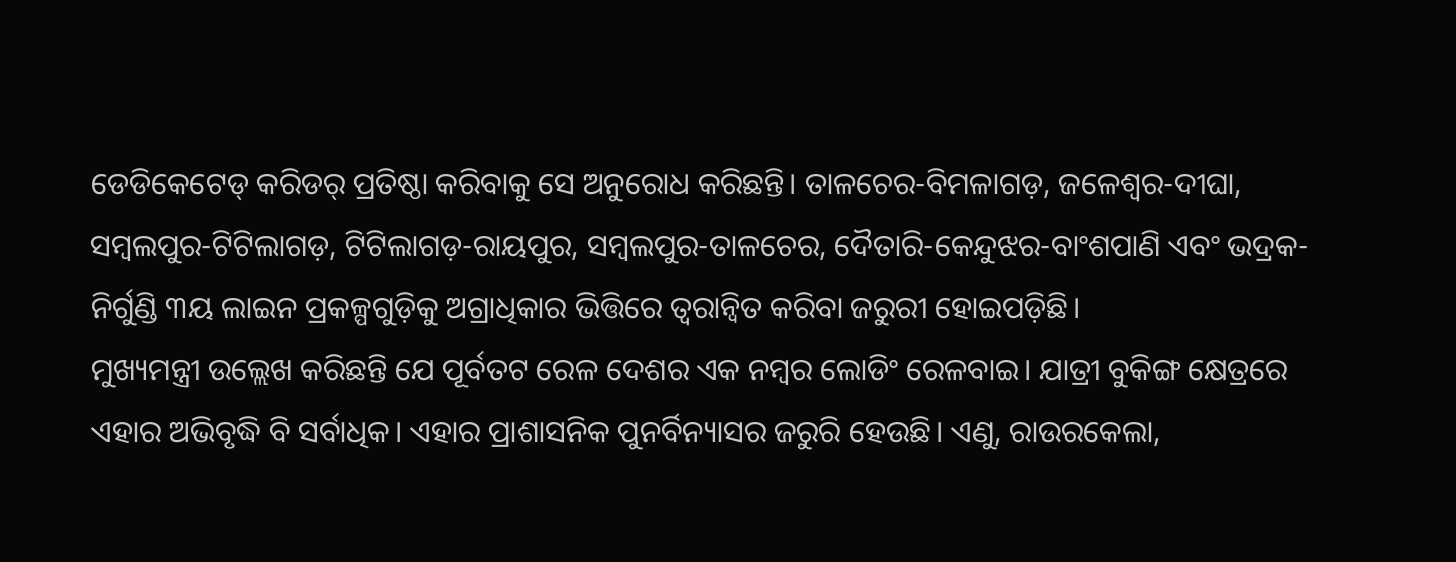ଡେଡିକେଟେଡ୍ କରିଡର୍ ପ୍ରତିଷ୍ଠା କରିବାକୁ ସେ ଅନୁରୋଧ କରିଛନ୍ତି। ତାଳଚେର-ବିମଳାଗଡ଼, ଜଳେଶ୍ୱର-ଦୀଘା, ସମ୍ବଲପୁର-ଟିଟିଲାଗଡ଼, ଟିଟିଲାଗଡ଼-ରାୟପୁର, ସମ୍ବଲପୁର-ତାଳଚେର, ଦୈତାରି-କେନ୍ଦୁଝର-ବାଂଶପାଣି ଏବଂ ଭଦ୍ରକ-ନିର୍ଗୁଣ୍ଡି ୩ୟ ଲାଇନ ପ୍ରକଳ୍ପଗୁଡ଼ିକୁ ଅଗ୍ରାଧିକାର ଭିତ୍ତିରେ ତ୍ୱରାନ୍ଵିତ କରିବା ଜରୁରୀ ହୋଇପଡ଼ିଛି।
ମୁଖ୍ୟମନ୍ତ୍ରୀ ଉଲ୍ଲେଖ କରିଛନ୍ତି ଯେ ପୂର୍ବତଟ ରେଳ ଦେଶର ଏକ ନମ୍ବର ଲୋଡିଂ ରେଳବାଇ। ଯାତ୍ରୀ ବୁକିଙ୍ଗ କ୍ଷେତ୍ରରେ ଏହାର ଅଭିବୃଦ୍ଧି ବି ସର୍ବାଧିକ। ଏହାର ପ୍ରାଶାସନିକ ପୁନର୍ବିନ୍ୟାସର ଜରୁରି ହେଉଛି। ଏଣୁ, ରାଉରକେଲା,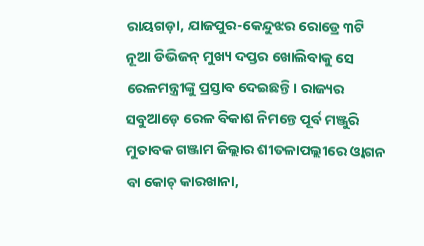ରାୟଗଡ଼ା, ଯାଜପୁର-କେନ୍ଦୁଝର ରୋଡ୍ରେ ୩ଟି ନୂଆ ଡିଭିଜନ୍ ମୁଖ୍ୟ ଦପ୍ତର ଖୋଲିବାକୁ ସେ ରେଳମନ୍ତ୍ରୀଙ୍କୁ ପ୍ରସ୍ତାବ ଦେଇଛନ୍ତି। ରାଜ୍ୟର ସବୁଆଡ଼େ ରେଳ ବିକାଶ ନିମନ୍ତେ ପୂର୍ବ ମଞ୍ଜୁରି ମୁତାବକ ଗଞ୍ଜାମ ଜିଲ୍ଲାର ଶୀତଳାପଲ୍ଲୀରେ ଓ୍ଵାଗନ ବା କୋଚ୍ କାରଖାନା,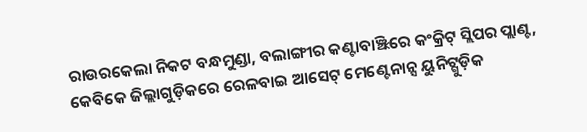ରାଉରକେଲା ନିକଟ ବନ୍ଧମୁଣ୍ଡା, ବଲାଙ୍ଗୀର କଣ୍ଟାବାଞ୍ଝିରେ କଂକ୍ରିଟ୍ ସ୍ଲିପର ପ୍ଲାଣ୍ଟ, କେବିକେ ଜିଲ୍ଲାଗୁଡ଼ିକରେ ରେଳବାଇ ଆସେଟ୍ ମେଣ୍ଟେନାନ୍ସ ୟୁନିଟ୍ଗୁଡ଼ିକ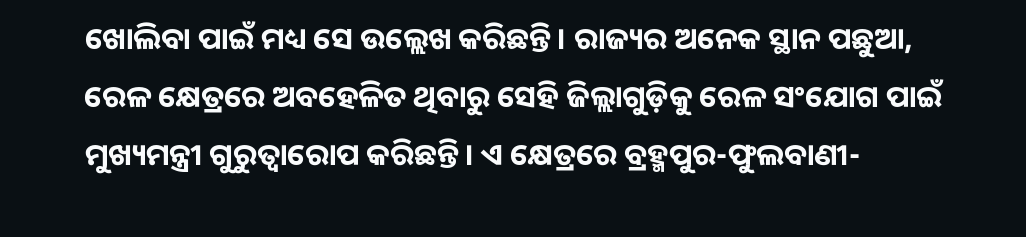ଖୋଲିବା ପାଇଁ ମଧ୍ୟ ସେ ଉଲ୍ଲେଖ କରିଛନ୍ତି। ରାଜ୍ୟର ଅନେକ ସ୍ଥାନ ପଛୁଆ, ରେଳ କ୍ଷେତ୍ରରେ ଅବହେଳିତ ଥିବାରୁ ସେହି ଜିଲ୍ଲାଗୁଡ଼ିକୁ ରେଳ ସଂଯୋଗ ପାଇଁ ମୁଖ୍ୟମନ୍ତ୍ରୀ ଗୁରୁତ୍ୱାରୋପ କରିଛନ୍ତି। ଏ କ୍ଷେତ୍ରରେ ବ୍ରହ୍ମପୁର-ଫୁଲବାଣୀ-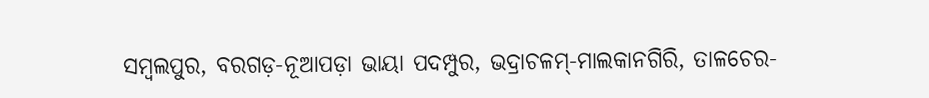ସମ୍ବଲପୁର, ବରଗଡ଼-ନୂଆପଡ଼ା ଭାୟା ପଦମ୍ପୁର, ଭଦ୍ରାଚଳମ୍-ମାଲକାନଗିରି, ତାଳଚେର-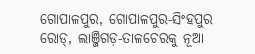ଗୋପାଳପୁର, ଗୋପାଳପୁର-ସିଂହପୁର ରୋଡ୍, ଲାଞ୍ଜିଗଡ଼-ତାଳଚେରକୁ ନୂଆ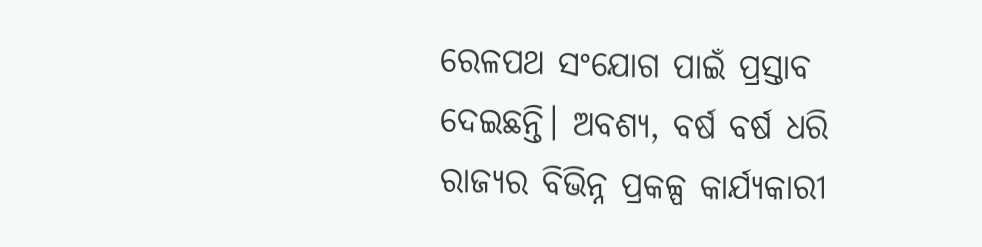ରେଳପଥ ସଂଯୋଗ ପାଇଁ ପ୍ରସ୍ତାବ ଦେଇଛନ୍ତି। ଅବଶ୍ୟ, ବର୍ଷ ବର୍ଷ ଧରି ରାଜ୍ୟର ବିଭିନ୍ନ ପ୍ରକଳ୍ପ କାର୍ଯ୍ୟକାରୀ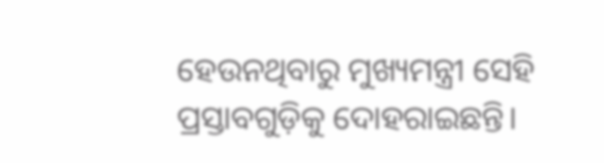ହେଉନଥିବାରୁ ମୁଖ୍ୟମନ୍ତ୍ରୀ ସେହି ପ୍ରସ୍ତାବଗୁଡ଼ିକୁ ଦୋହରାଇଛନ୍ତି।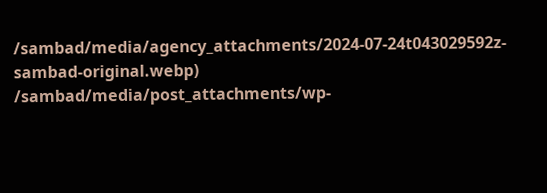/sambad/media/agency_attachments/2024-07-24t043029592z-sambad-original.webp)
/sambad/media/post_attachments/wp-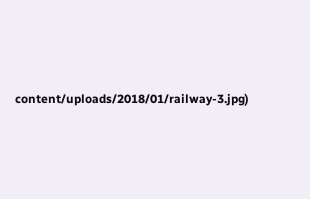content/uploads/2018/01/railway-3.jpg)